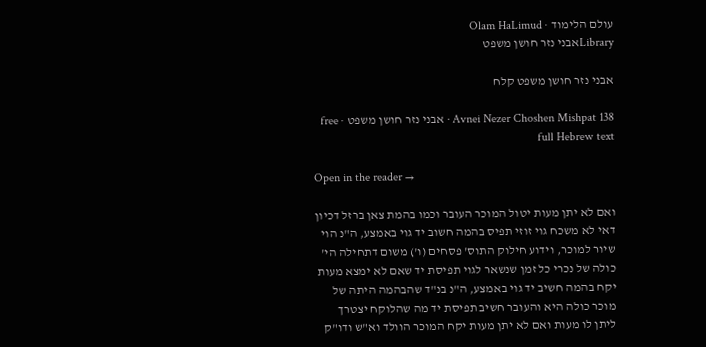עולם הלימוד · Olam HaLimud
Libraryאבני נזר חושן משפט

אבני נזר חושן משפט קלח

Avnei Nezer Choshen Mishpat 138 · אבני נזר חושן משפט · free full Hebrew text

Open in the reader →

ואם לא יתן מעות יטול המוכר העובר וכמו בהמת צאן ברזל דכיון דאי לא משכח גוי זוזי תפיס בהמה חשוב יד גוי באמצע, ה"נ הוי שיור למוכר, וידוע חילוק התוס' פסחים (ו') משום דתחילה הי' כולה של נכרי כל זמן שנשאר לגוי תפיסת יד שאם לא ימצא מעות יקח בהמה חשיב יד גוי באמצע, ה"נ בנ"ד שהבהמה היתה של מוכר כולה היא והעובר חשיב תפיסת יד מה שהלוקח יצטרך ליתן לו מעות ואם לא יתן מעות יקח המוכר הוולד וא"ש ודו"ק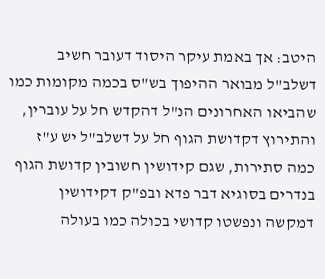היטב: אך באמת עיקר היסוד דעובר חשיב דשלב"ל מבואר ההיפוך בש"ס בכמה מקומות כמו שהביאו האחרונים הנ"ל דהקדש חל על עוברין, והתירוץ דקדושת הגוף חל על דשלב"ל יש ע"ז כמה סתירות, שגם קידושין חשובין קדושת הגוף בנדרים בסוגיא דבר פדא ובפ"ק דקידושין דמקשה ונפשטו קדושי בכולה כמו בעולה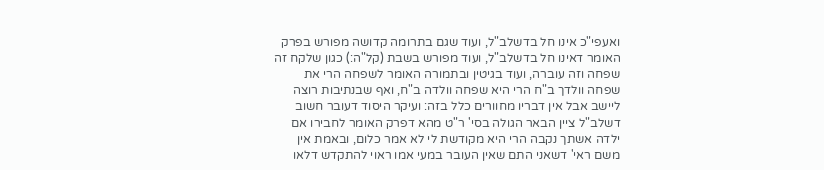ואעפי"כ אינו חל בדשלב"ל, ועוד שגם בתרומה קדושה מפורש בפרק האומר דאינו חל בדשלב"ל, ועוד מפורש בשבת (קל"ה:) כגון שלקח זה שפחה וזה עוברה, ועוד בגיטין ובתמורה האומר לשפחה הרי את שפחה וולדך ב"ח הרי היא שפחה וולדה ב"ח, ואף שבנתיבות רוצה ליישב אבל אין דבריו מחוורים כלל בזה: ועיקר היסוד דעובר חשוב דשלב"ל ציין הבאר הגולה בסי' ר"ט מהא דפרק האומר לחבירו אם ילדה אשתך נקבה הרי היא מקודשת לי לא אמר כלום, ובאמת אין משם ראי' דשאני התם שאין העובר במעי אמו ראוי להתקדש דלאו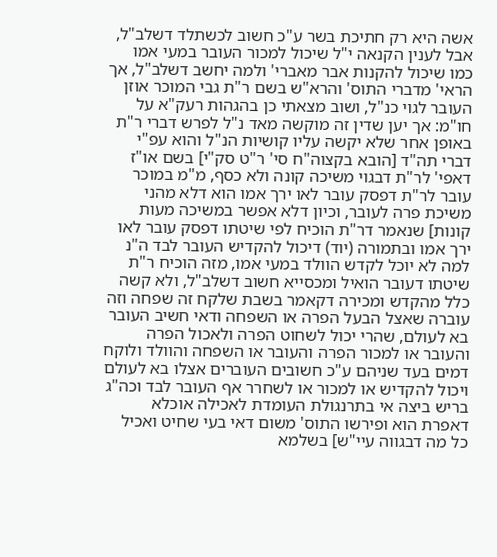אשה היא רק חתיכת בשר ע"כ חשוב לכשתלד דשלב"ל, אבל לענין הקנאה י"ל שיכול למכור העובר במעי אמו כמו שיכול להקנות אבר מאברי' ולמה יחשב דשלב"ל, אך הראי' מדברי התוס' והרא"ש בשם ר"ת גבי המוכר אוזן העובר לגוי כנ"ל, ושוב מצאתי כן בהגהות רעק"א על חו"מ: אך יען שדין זה מוקשה מאד נ"ל לפרש דברי ר"ת באופן אחר שלא יקשה עליו קושיות הנ"ל והוא עפ"י דברי תה"ד [הובא בקצוה"ח סי' ר"ט סק"י] בשם או"ז דאפי' לר"ת דבגוי משיכה קונה ולא כסף, מ"מ במוכר עובר לר"ת דפסק עובר לאו ירך אמו הוא דלא מהני משיכת פרה לעובר, וכיון דלא אפשר במשיכה מעות קונות] שנאמר דר"ת הוכיח לפי שיטתו דפסק עובר לאו ירך אמו ובתמורה (יוד) דיכול להקדיש העובר לבד ה"נ למה לא יוכל לקדש הוולד במעי אמו, מזה הוכיח ר"ת שיטתו דעובר הואיל ומכסייא חשוב דשלב"ל, ולא קשה כלל מהקדש ומכירה דקאמר בשבת שלקח זה שפחה וזה עוברה שאצל הבעל הפרה או השפחה ודאי חשיב העובר בא לעולם, שהרי יכול לשחוט הפרה ולאכול הפרה והעובר או למכור הפרה והעובר או השפחה והוולד ולוקח דמים בעד שניהם ע"כ חשובים העוברים אצלו בא לעולם ויכול להקדיש או למכור או לשחרר אף העובר לבד וכה"ג בריש ביצה אי בתרנגולת העומדת לאכילה אוכלא דאפרת הוא ופירשו התוס' משום דאי בעי שחיט ואכיל כל מה דבגווה עיי"ש] בשלמא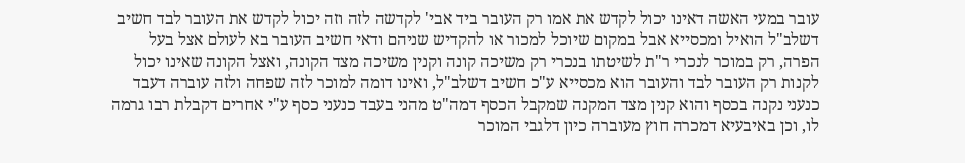עובר במעי האשה דאינו יכול לקדש את אמו רק העובר ביד אבי' לקדשה לזה וזה יכול לקדש את העובר לבד חשיב דשלב"ל הואיל ומכסייא אבל במקום שיוכל למכור או להקדיש שניהם ודאי חשיב העובר בא לעולם אצל בעל הפרה, רק במוכר לנכרי ר"ת לשיטתו בנכרי רק משיכה קונה וקנין משיכה מצד הקונה, ואצל הקונה שאינו יכול לקנות רק העובר לבד והעובר הוא מכסייא ע"כ חשיב דשלב"ל, ואינו דומה למוכר לזה שפחה ולזה עוברה דעבד כנעני נקנה בכסף והוא קנין מצד המקנה שמקבל הכסף דמה"ט מהני בעבד כנעני כסף ע"י אחרים דקבלת רבו גרמה לו, וכן באיבעיא דמכרה חוץ מעוברה כיון דלגבי המוכר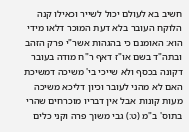חשיב בא לעולם יכול לשייר וכאילו קנה הלוקח העובר בלא דעת המוכר דלאו מידי הוא: האומנם כי בהגהות אשר"י פרק הזהב ובתה"ד בשם או"ז דאף ר"ח מודה בעובר דקונה בכסף ולא שייכי בי' משיכה דמשיכת האם לא מהני לעובר וכיון דליכא משיכה מעות קונות אבל אין דבריו מוכרחים שהרי בתוס' ב"מ (ט:) גבי משוך פרה וקני כלים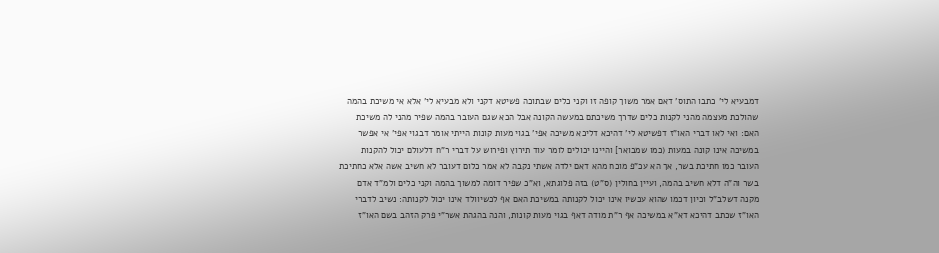דמבעיא לי' כתבו התוס' דאם אמר משוך קופה זו וקני כלים שבתוכה פשיטא דקני ולא מבעיא לי' אלא אי משיכת בהמה שהולכת מעצמה מהני לקנות כלים שדרך משיכתם במעשה הקונה אבל הכא שגם העובר בהמה שפיר מהני לה משיכת האם: ואי לאו דברי האו"ז דפשיטא לי' דהיכא דליכא משיכה אפי' בגוי מעות קונות הייתי אומר דבגוי אפי' אי אפשר במשיכה אינו קונה במעות (כמו שמבואר] והיינו יכולים לומר עוד תירוץ ופירוש על דברי ר"ח דלעולם יכול להקנות העובר כמו חתיכת בשר, אך הא עכ"פ מוכח מהא דאם ילדה אשתי נקבה לא אמר כלום דעובר לא חשיב אשה אלא כחתיכת בשר וה"ה דלא חשיב בהמה, ועיין בחולין (ס"ט) בזה פלוגתא, וא"כ שפיר דומה למשוך בהמה וקני כלים ולמ"ד אדם מקנה דשלב"ל וכיון דכמו שהוא עכשיו אינו יכול לקנותה במשיכת האם אף לכשיוולד אינו יכול לקנותה: נשיב לדברי האו"ז שכתב דהיכא דא"א במשיכה אף ר"ת מודה דאף בגוי מעות קונות, והנה בהגהת אשר"י פרק הזהב בשם האו"ז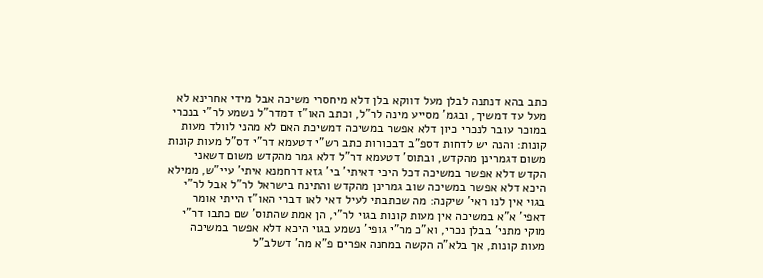כתב בהא דנתנה לבלן מעל דווקא בלן דלא מיחסרי משיכה אבל מידי אחרינא לא מעל עד דמשיך, ובגמ' מסייע מינה לר"ל, וכתב האו"ז דמדר"ל נשמע לר"י בנכרי במוכר עובר לנכרי כיון דלא אפשר במשיכה דמשיכת האם לא מהני לוולד מעות קונות: והנה יש לדחות דספ"ב דבכורות כתב רש"י דטעמא דר"י דס"ל מעות קונות משום דגמרינן מהקדש, ובתוס' דטעמא דר"ל דלא גמר מהקדש משום דשאני הקדש דלא אפשר במשיכה דכל היכי דאיתי' בי' גזא דרחמנא איתי' עיי"ש, ממילא היכא דלא אפשר במשיכה שוב גמרינן מהקדש והתינח בישראל לר"ל אבל לר"י בגוי אין לנו ראי' שיקנה: מה שכתבתי לעיל דאי לאו דברי האו"ז הייתי אומר דאפי' א"א במשיכה אין מעות קונות בגוי לר"י, הן אמת שהתוס' שם כתבו דר"י מוקי מתני' בבלן נכרי, וא"כ מר"י גופי' נשמע בגוי היכא דלא אפשר במשיכה מעות קונות, אך בלא"ה הקשה במחנה אפרים פ"א מה' דשלב"ל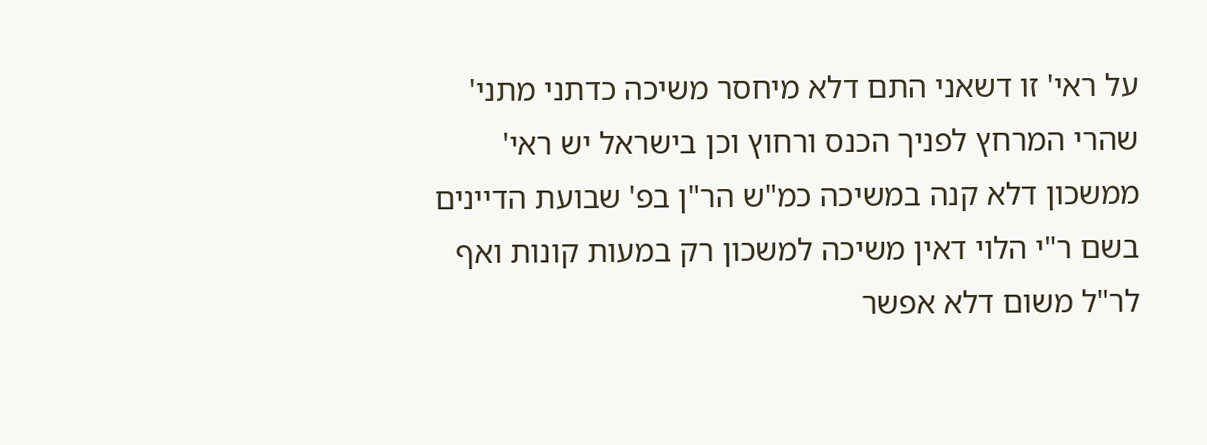על ראי' זו דשאני התם דלא מיחסר משיכה כדתני מתני' שהרי המרחץ לפניך הכנס ורחוץ וכן בישראל יש ראי' ממשכון דלא קנה במשיכה כמ"ש הר"ן בפ' שבועת הדיינים בשם ר"י הלוי דאין משיכה למשכון רק במעות קונות ואף לר"ל משום דלא אפשר